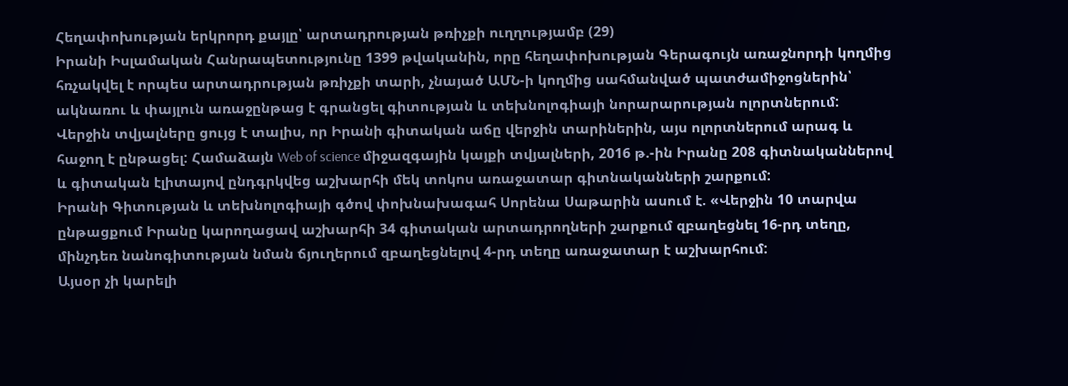Հեղափոխության երկրորդ քայլը՝ արտադրության թռիչքի ուղղությամբ (29)
Իրանի Իսլամական Հանրապետությունը 1399 թվականին, որը հեղափոխության Գերագույն առաջնորդի կողմից հռչակվել է որպես արտադրության թռիչքի տարի, չնայած ԱՄՆ-ի կողմից սահմանված պատժամիջոցներին՝ ակնառու և փայլուն առաջընթաց է գրանցել գիտության և տեխնոլոգիայի նորարարության ոլորտներում:
Վերջին տվյալները ցույց է տալիս, որ Իրանի գիտական աճը վերջին տարիներին, այս ոլորտներում արագ և հաջող է ընթացել: Համաձայն Web of science միջազգային կայքի տվյալների, 2016 թ.-ին Իրանը 208 գիտնականներով և գիտական էլիտայով ընդգրկվեց աշխարհի մեկ տոկոս առաջատար գիտնականների շարքում:
Իրանի Գիտության և տեխնոլոգիայի գծով փոխնախագահ Սորենա Սաթարին ասում է. «Վերջին 10 տարվա ընթացքում Իրանը կարողացավ աշխարհի 34 գիտական արտադրողների շարքում զբաղեցնել 16-րդ տեղը, մինչդեռ նանոգիտության նման ճյուղերում զբաղեցնելով 4-րդ տեղը առաջատար է աշխարհում:
Այսօր չի կարելի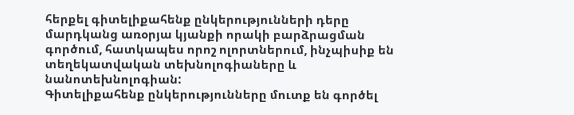հերքել գիտելիքահենք ընկերությունների դերը մարդկանց առօրյա կյանքի որակի բարձրացման գործում, հատկապես որոշ ոլորտներում, ինչպիսիք են տեղեկատվական տեխնոլոգիաները և նանոտեխնոլոգիան:
Գիտելիքահենք ընկերությունները մուտք են գործել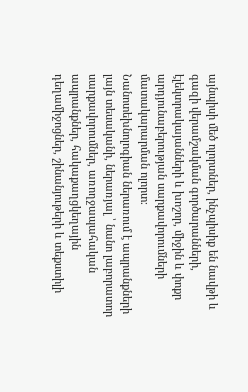այնպիսի մեծ ոլորտներ, ինչպիսիք են նավթի և գազի վերամշակման գործարանների, էլեկտրակայանների և խոշոր, միջին և փոքր արդյունաբերության սարքավորումների մատակարարման ոլորտ։
Նանոտեխնոլոգիան ներառում է ապրանքների լայն տեսականի, ներառյալ ՝ նանո լաբորատոր սարքավորումներ, առողջապահական ապրանքներ, հակաքաղցկեղային դեղամիջոցներ, շինանյութերի և տեքստիլի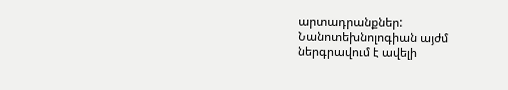արտադրանքներ: Նանոտեխնոլոգիան այժմ ներգրավում է ավելի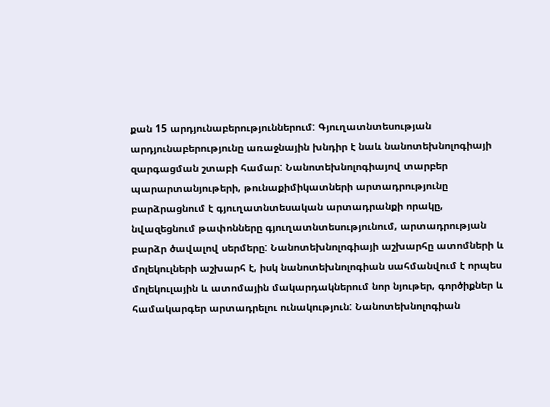քան 15 արդյունաբերություններում: Գյուղատնտեսության արդյունաբերությունը առաջնային խնդիր է նաև նանոտեխնոլոգիայի զարգացման շտաբի համար: Նանոտեխնոլոգիայով տարբեր պարարտանյութերի, թունաքիմիկատների արտադրությունը բարձրացնում է գյուղատնտեսական արտադրանքի որակը, նվազեցնում թափոնները գյուղատնտեսությունում, արտադրության բարձր ծավալով սերմերը: Նանոտեխնոլոգիայի աշխարհը ատոմների և մոլեկուլների աշխարհ է, իսկ նանոտեխնոլոգիան սահմանվում է որպես մոլեկուլային և ատոմային մակարդակներում նոր նյութեր, գործիքներ և համակարգեր արտադրելու ունակություն: Նանոտեխնոլոգիան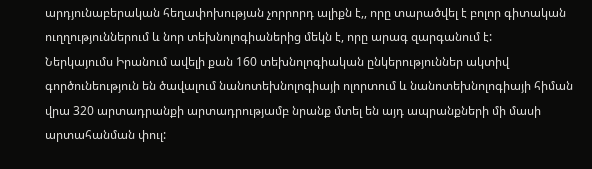արդյունաբերական հեղափոխության չորրորդ ալիքն է,, որը տարածվել է բոլոր գիտական ուղղություններում և նոր տեխնոլոգիաներից մեկն է, որը արագ զարգանում է:
Ներկայումս Իրանում ավելի քան 160 տեխնոլոգիական ընկերություններ ակտիվ գործունեություն են ծավալում նանոտեխնոլոգիայի ոլորտում և նանոտեխնոլոգիայի հիման վրա 320 արտադրանքի արտադրությամբ նրանք մտել են այդ ապրանքների մի մասի արտահանման փուլ: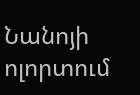Նանոյի ոլորտում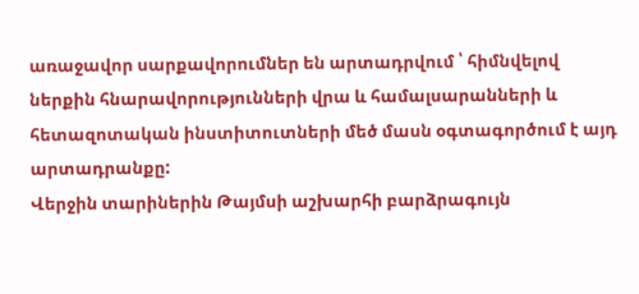առաջավոր սարքավորումներ են արտադրվում ՝ հիմնվելով ներքին հնարավորությունների վրա և համալսարանների և հետազոտական ինստիտուտների մեծ մասն օգտագործում է այդ արտադրանքը:
Վերջին տարիներին Թայմսի աշխարհի բարձրագույն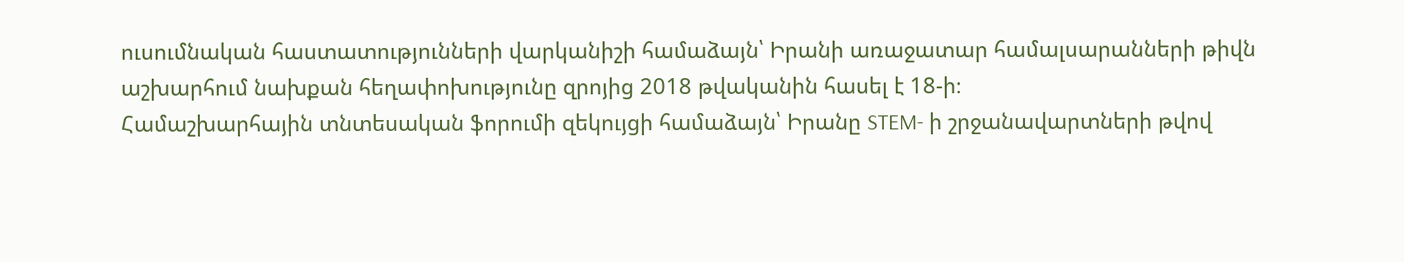ուսումնական հաստատությունների վարկանիշի համաձայն՝ Իրանի առաջատար համալսարանների թիվն աշխարհում նախքան հեղափոխությունը զրոյից 2018 թվականին հասել է 18-ի։
Համաշխարհային տնտեսական ֆորումի զեկույցի համաձայն՝ Իրանը STEM- ի շրջանավարտների թվով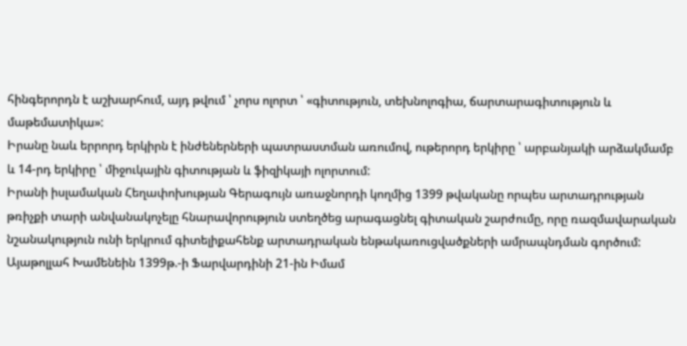հինգերորդն է աշխարհում, այդ թվում ՝ չորս ոլորտ ՝ «գիտություն, տեխնոլոգիա, ճարտարագիտություն և մաթեմատիկա»:
Իրանը նաև երրորդ երկիրն է ինժեներների պատրաստման առումով, ութերորդ երկիրը ՝ արբանյակի արձակմամբ և 14-րդ երկիրը ՝ միջուկային գիտության և ֆիզիկայի ոլորտում:
Իրանի իսլամական Հեղափոխության Գերագույն առաջնորդի կողմից 1399 թվականը որպես արտադրության թռիչքի տարի անվանակոչելը հնարավորություն ստեղծեց արագացնել գիտական շարժումը, որը ռազմավարական նշանակություն ունի երկրում գիտելիքահենք արտադրական ենթակառուցվածքների ամրապնդման գործում:
Այաթոլլահ Խամենեին 1399թ.-ի Ֆարվարդինի 21-ին Իմամ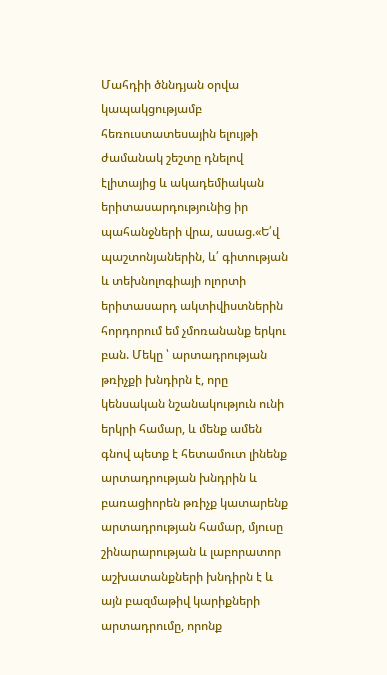Մահդիի ծննդյան օրվա կապակցությամբ հեռուստատեսային ելույթի ժամանակ շեշտը դնելով էլիտայից և ակադեմիական երիտասարդությունից իր պահանջների վրա, ասաց.«Ե՛վ պաշտոնյաներին, և՛ գիտության և տեխնոլոգիայի ոլորտի երիտասարդ ակտիվիստներին հորդորում եմ չմոռանանք երկու բան. Մեկը ՝ արտադրության թռիչքի խնդիրն է, որը կենսական նշանակություն ունի երկրի համար, և մենք ամեն գնով պետք է հետամուտ լինենք արտադրության խնդրին և բառացիորեն թռիչք կատարենք արտադրության համար, մյուսը շինարարության և լաբորատոր աշխատանքների խնդիրն է և այն բազմաթիվ կարիքների արտադրումը, որոնք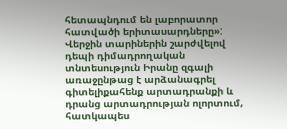հետապնդում են լաբորատոր հատվածի երիտասարդները»:
Վերջին տարիներին շարժվելով դեպի դիմադրողական տնտեսություն Իրանը զգալի առաջընթաց է արձանագրել գիտելիքահենք արտադրանքի և դրանց արտադրության ոլորտում, հատկապես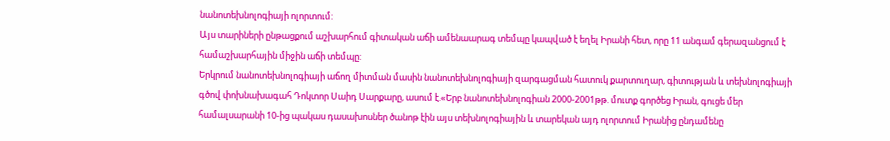նանոտեխնոլոգիայի ոլորտում:
Այս տարիների ընթացքում աշխարհում գիտական աճի ամենաարագ տեմպը կապված է եղել Իրանի հետ, որը 11 անգամ գերազանցում է համաշխարհային միջին աճի տեմպը:
Երկրում նանոտեխնոլոգիայի աճող միտման մասին նանոտեխնոլոգիայի զարգացման հատուկ քարտուղար, գիտության և տեխնոլոգիայի գծով փոխնախագահ Դոկտոր Սաիդ Սարքարը, ասում է.«Երբ նանոտեխնոլոգիան 2000-2001թթ. մուտք գործեց Իրան, գուցե մեր համալսարանի 10-ից պակաս դասախոսներ ծանոթ էին այս տեխնոլոգիային և տարեկան այդ ոլորտում Իրանից ընդամենը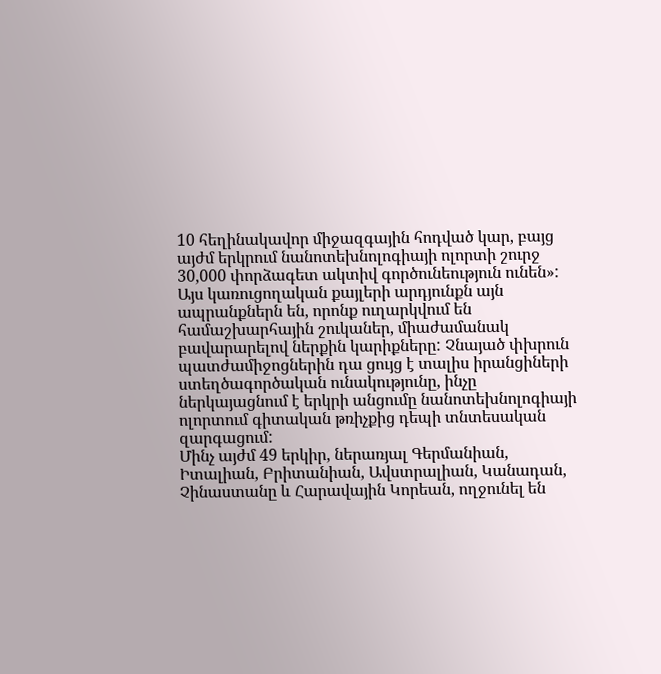10 հեղինակավոր միջազգային հոդված կար, բայց այժմ երկրում նանոտեխնոլոգիայի ոլորտի շուրջ 30,000 փորձագետ ակտիվ գործունեություն ունեն»:
Այս կառուցողական քայլերի արդյունքն այն ապրանքներն են, որոնք ուղարկվում են համաշխարհային շուկաներ, միաժամանակ բավարարելով ներքին կարիքները: Չնայած փխրուն պատժամիջոցներին դա ցույց է տալիս իրանցիների ստեղծագործական ունակությունը, ինչը ներկայացնում է երկրի անցումը նանոտեխնոլոգիայի ոլորտում գիտական թռիչքից դեպի տնտեսական զարգացում:
Մինչ այժմ 49 երկիր, ներառյալ Գերմանիան, Իտալիան, Բրիտանիան, Ավստրալիան, Կանադան, Չինաստանը և Հարավային Կորեան, ողջունել են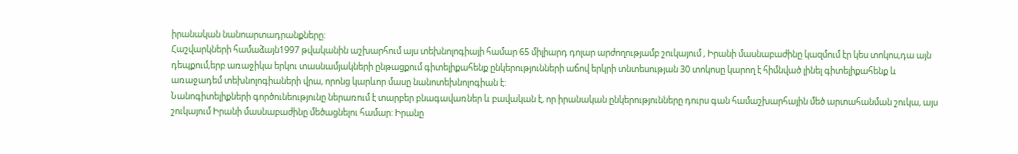իրանական նանոարտադրանքները:
Հաշվարկների համաձայն1997 թվականին աշխարհում այս տեխնոլոգիայի համար 65 միլիարդ դոլար արժողությամբ շուկայում , Իրանի մասնաբաժինը կազմում էր կես տոկոս,դա այն դեպքում,երբ առաջիկա երկու տասնամյակների ընթացքում գիտելիքահենք ընկերությունների աճով երկրի տնտեսության 30 տոկոսը կարող է հիմնված լինել գիտելիքահենք և առաջադեմ տեխնոլոգիաների վրա, որոնց կարևոր մասը նանոտեխնոլոգիան է:
Նանոգիտելիքների գործունեությունը ներառում է տարբեր բնագավառներ և բավական է, որ իրանական ընկերությունները դուրս գան համաշխարհային մեծ արտահանման շուկա, այս շուկայում Իրանի մասնաբաժինը մեծացնելու համար: Իրանը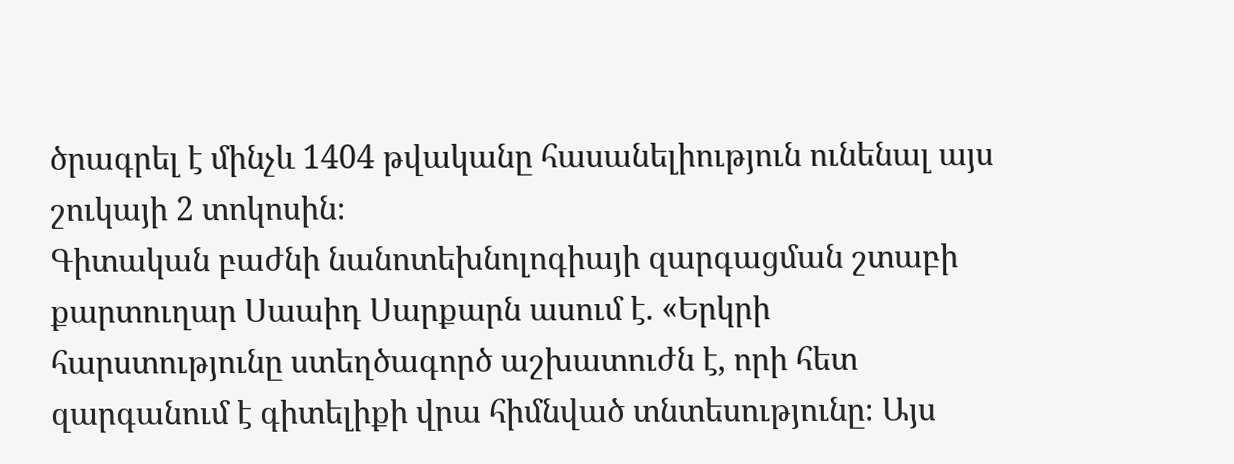ծրագրել է մինչև 1404 թվականը հասանելիություն ունենալ այս շուկայի 2 տոկոսին։
Գիտական բաժնի նանոտեխնոլոգիայի զարգացման շտաբի քարտուղար Սաաիդ Սարքարն ասում է. «Երկրի հարստությունը ստեղծագործ աշխատուժն է, որի հետ զարգանում է գիտելիքի վրա հիմնված տնտեսությունը։ Այս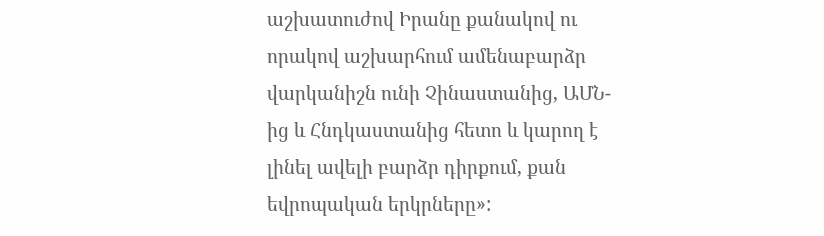աշխատուժով Իրանը քանակով ու որակով աշխարհում ամենաբարձր վարկանիշն ունի Չինաստանից, ԱՄՆ-ից և Հնդկաստանից հետո և կարող է լինել ավելի բարձր դիրքում, քան եվրոպական երկրները»: